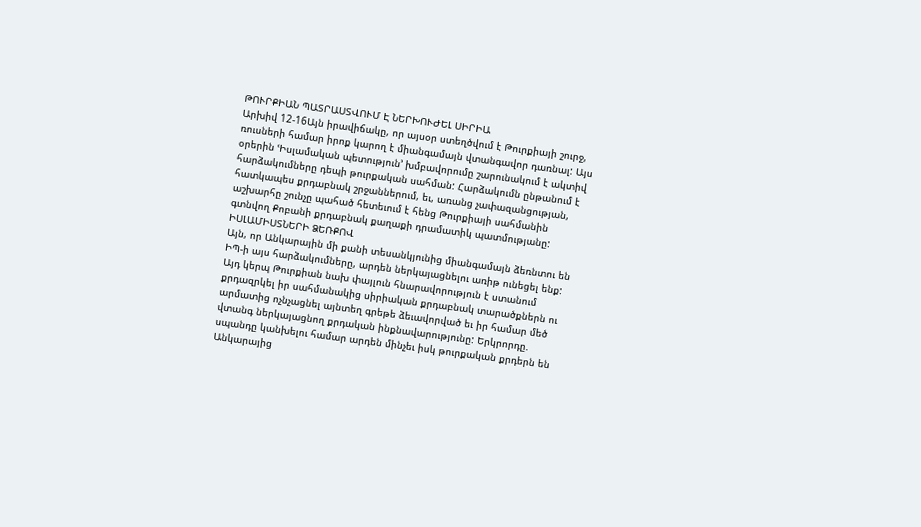ԹՈՒՐՔԻԱՆ ՊԱՏՐԱՍՏՎՈՒՄ Է ՆԵՐԽՈՒԺԵԼ ՍԻՐԻԱ
Արխիվ 12-16Այն իրավիճակը, որ այսօր ստեղծվում է Թուրքիայի շուրջ, ռուսների համար իրոք կարող է միանգամայն վտանգավոր դառնալ: Այս օրերին ՙԻսլամական պետություն՚ խմբավորումը շարունակում է ակտիվ հարձակումները դեպի թուրքական սահման: Հարձակումն ընթանում է հատկապես քրդաբնակ շրջաններում, եւ, առանց չափազանցության, աշխարհը շունչը պահած հետեւում է հենց Թուրքիայի սահմանին գտնվող Քոբանի քրդաբնակ քաղաքի դրամատիկ պատմությանը:
ԻՍԼԱՄԻՍՏՆԵՐԻ ՁԵՌՔՈՎ
Այն, որ Անկարային մի քանի տեսանկյունից միանգամայն ձեռնտու են ԻՊ-ի այս հարձակումները, արդեն ներկայացնելու առիթ ունեցել ենք: Այդ կերպ Թուրքիան նախ փայլուն հնարավորություն է ստանում քրդազրկել իր սահմանակից սիրիական քրդաբնակ տարածքներն ու արմատից ոչնչացնել այնտեղ գրեթե ձեւավորված եւ իր համար մեծ վտանգ ներկայացնող քրդական ինքնավարությունը: Երկրորդը. սպանդը կանխելու համար արդեն մինչեւ իսկ թուրքական քրդերն են Անկարայից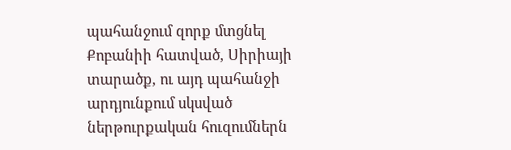պահանջում զորք մտցնել Քոբանիի հատված, Սիրիայի տարածք, ու այդ պահանջի արդյունքում սկսված ներթուրքական հուզումներն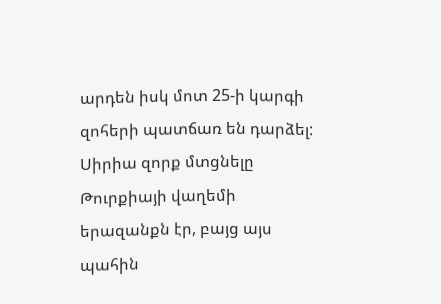արդեն իսկ մոտ 25-ի կարգի զոհերի պատճառ են դարձել: Սիրիա զորք մտցնելը Թուրքիայի վաղեմի երազանքն էր, բայց այս պահին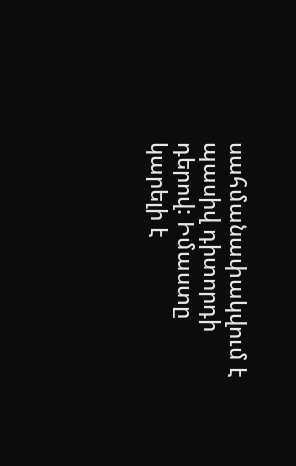սահմանափակվում է պասիվ դիտորդի դերով: Իմաստը կարելի է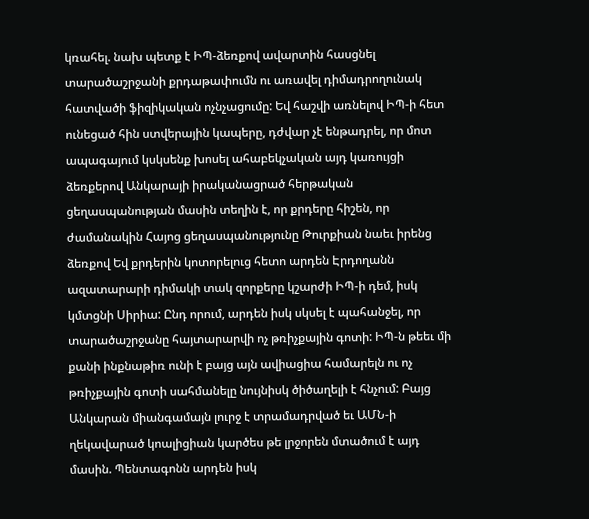կռահել. նախ պետք է ԻՊ-ձեռքով ավարտին հասցնել տարածաշրջանի քրդաթափումն ու առավել դիմադրողունակ հատվածի ֆիզիկական ոչնչացումը: Եվ հաշվի առնելով ԻՊ-ի հետ ունեցած հին ստվերային կապերը, դժվար չէ ենթադրել, որ մոտ ապագայում կսկսենք խոսել ահաբեկչական այդ կառույցի ձեռքերով Անկարայի իրականացրած հերթական ցեղասպանության մասին տեղին է, որ քրդերը հիշեն, որ ժամանակին Հայոց ցեղասպանությունը Թուրքիան նաեւ իրենց ձեռքով Եվ քրդերին կոտորելուց հետո արդեն Էրդողանն ազատարարի դիմակի տակ զորքերը կշարժի ԻՊ-ի դեմ, իսկ կմտցնի Սիրիա: Ընդ որում, արդեն իսկ սկսել է պահանջել, որ տարածաշրջանը հայտարարվի ոչ թռիչքային գոտի: ԻՊ-ն թեեւ մի քանի ինքնաթիռ ունի է բայց այն ավիացիա համարելն ու ոչ թռիչքային գոտի սահմանելը նույնիսկ ծիծաղելի է հնչում: Բայց Անկարան միանգամայն լուրջ է տրամադրված եւ ԱՄՆ-ի ղեկավարած կոալիցիան կարծես թե լրջորեն մտածում է այդ մասին. Պենտագոնն արդեն իսկ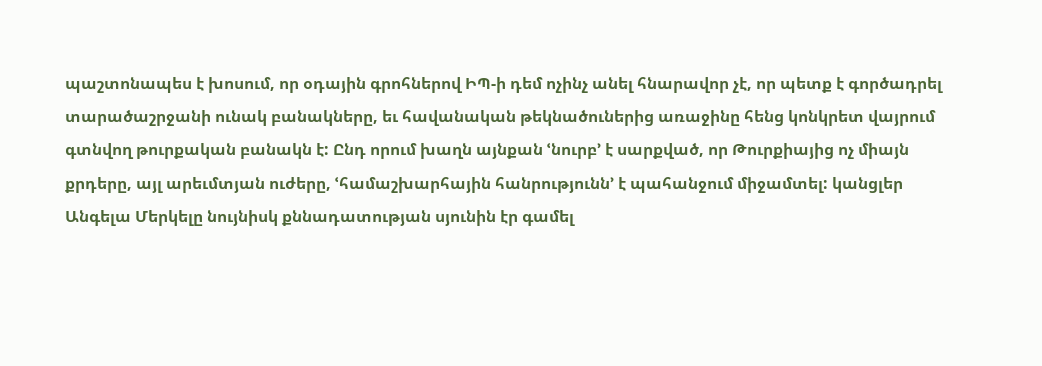պաշտոնապես է խոսում, որ օդային գրոհներով ԻՊ-ի դեմ ոչինչ անել հնարավոր չէ, որ պետք է գործադրել տարածաշրջանի ունակ բանակները, եւ հավանական թեկնածուներից առաջինը հենց կոնկրետ վայրում գտնվող թուրքական բանակն է: Ընդ որում խաղն այնքան ՙնուրբ՚ է սարքված, որ Թուրքիայից ոչ միայն քրդերը, այլ արեւմտյան ուժերը, ՙհամաշխարհային հանրությունն՚ է պահանջում միջամտել: կանցլեր Անգելա Մերկելը նույնիսկ քննադատության սյունին էր գամել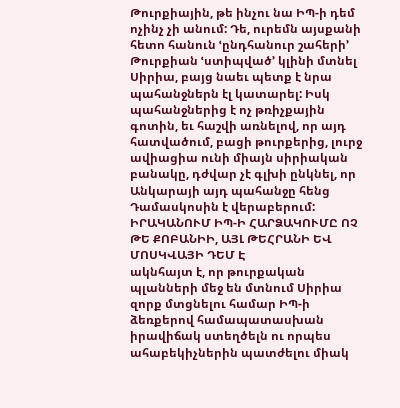Թուրքիային, թե ինչու նա ԻՊ-ի դեմ ոչինչ չի անում: Դե, ուրեմն այսքանի հետո հանուն ՙընդհանուր շահերի՚ Թուրքիան ՙստիպված՚ կլինի մտնել Սիրիա, բայց նաեւ պետք է նրա պահանջներն էլ կատարել: Իսկ պահանջներից է ոչ թռիչքային գոտին, եւ հաշվի առնելով, որ այդ հատվածում, բացի թուրքերից, լուրջ ավիացիա ունի միայն սիրիական բանակը, դժվար չէ գլխի ընկնել, որ Անկարայի այդ պահանջը հենց Դամասկոսին է վերաբերում:
ԻՐԱԿԱՆՈՒՄ ԻՊ-Ի ՀԱՐՁԱԿՈՒՄԸ ՈՉ ԹԵ ՔՈԲԱՆԻԻ, ԱՅԼ ԹԵՀՐԱՆԻ ԵՎ ՄՈՍԿՎԱՅԻ ԴԵՄ Է
ակնհայտ է, որ թուրքական պլանների մեջ են մտնում Սիրիա զորք մտցնելու համար ԻՊ-ի ձեռքերով համապատասխան իրավիճակ ստեղծելն ու որպես ահաբեկիչներին պատժելու միակ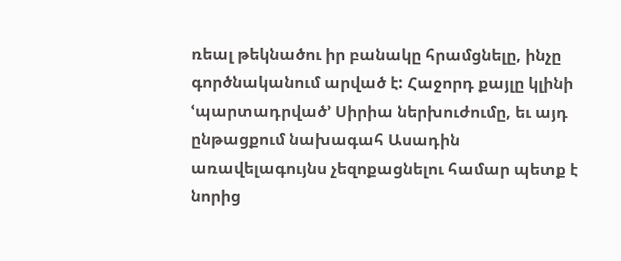ռեալ թեկնածու իր բանակը հրամցնելը, ինչը գործնականում արված է: Հաջորդ քայլը կլինի ՙպարտադրված՚ Սիրիա ներխուժումը, եւ այդ ընթացքում նախագահ Ասադին առավելագույնս չեզոքացնելու համար պետք է նորից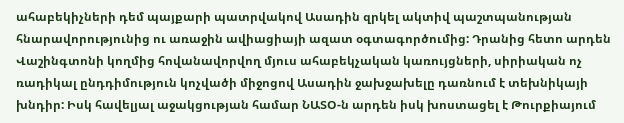ահաբեկիչների դեմ պայքարի պատրվակով Ասադին զրկել ակտիվ պաշտպանության հնարավորությունից ու առաջին ավիացիայի ազատ օգտագործումից: Դրանից հետո արդեն Վաշինգտոնի կողմից հովանավորվող մյուս ահաբեկչական կառույցների, սիրիական ոչ ռադիկալ ընդդիմություն կոչվածի միջոցով Ասադին ջախջախելը դառնում է տեխնիկայի խնդիր: Իսկ հավելյալ աջակցության համար ՆԱՏՕ-ն արդեն իսկ խոստացել է Թուրքիայում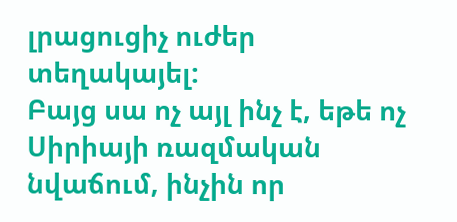լրացուցիչ ուժեր տեղակայել:
Բայց սա ոչ այլ ինչ է, եթե ոչ Սիրիայի ռազմական նվաճում, ինչին որ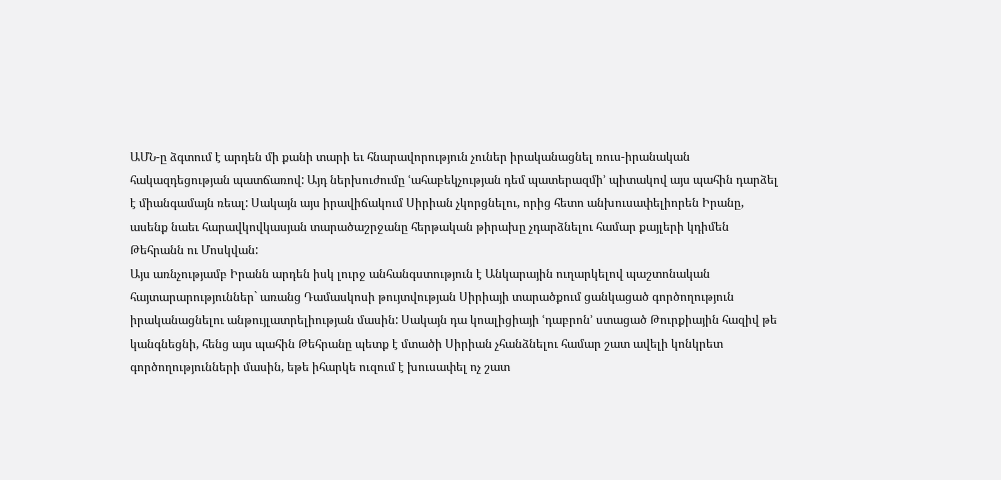ԱՄՆ-ը ձգտում է արդեն մի քանի տարի եւ հնարավորություն չուներ իրականացնել ռուս-իրանական հակազդեցության պատճառով: Այդ ներխուժումը ՙահաբեկչության դեմ պատերազմի՚ պիտակով այս պահին դարձել է միանգամայն ռեալ: Սակայն այս իրավիճակում Սիրիան չկորցնելու, որից հետո անխուսափելիորեն Իրանը, ասենք նաեւ հարավկովկասյան տարածաշրջանը հերթական թիրախը չդարձնելու համար քայլերի կդիմեն Թեհրանն ու Մոսկվան:
Այս առնչությամբ Իրանն արդեն իսկ լուրջ անհանգստություն է Անկարային ուղարկելով պաշտոնական հայտարարություններ` առանց Դամասկոսի թույտվության Սիրիայի տարածքում ցանկացած գործողություն իրականացնելու անթույլատրելիության մասին: Սակայն դա կոալիցիայի ՙդաբրոն՚ ստացած Թուրքիային հազիվ թե կանգնեցնի, հենց այս պահին Թեհրանը պետք է մտածի Սիրիան չհանձնելու համար շատ ավելի կոնկրետ գործողությունների մասին, եթե իհարկե ուզում է խուսափել ոչ շատ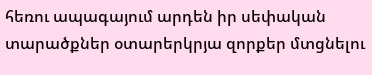հեռու ապագայում արդեն իր սեփական տարածքներ օտարերկրյա զորքեր մտցնելու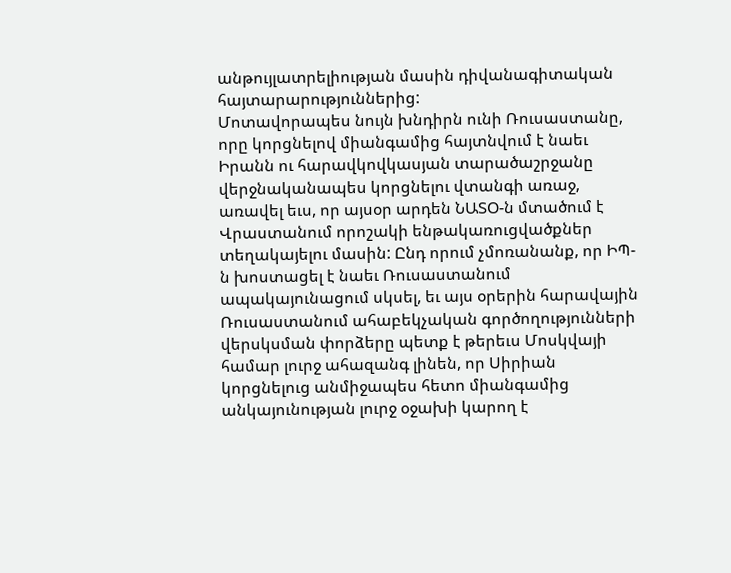անթույլատրելիության մասին դիվանագիտական հայտարարություններից:
Մոտավորապես նույն խնդիրն ունի Ռուսաստանը, որը կորցնելով միանգամից հայտնվում է նաեւ Իրանն ու հարավկովկասյան տարածաշրջանը վերջնականապես կորցնելու վտանգի առաջ, առավել եւս, որ այսօր արդեն ՆԱՏՕ-ն մտածում է Վրաստանում որոշակի ենթակառուցվածքներ տեղակայելու մասին: Ընդ որում չմոռանանք, որ ԻՊ-ն խոստացել է նաեւ Ռուսաստանում ապակայունացում սկսել, եւ այս օրերին հարավային Ռուսաստանում ահաբեկչական գործողությունների վերսկսման փորձերը պետք է թերեւս Մոսկվայի համար լուրջ ահազանգ լինեն, որ Սիրիան կորցնելուց անմիջապես հետո միանգամից անկայունության լուրջ օջախի կարող է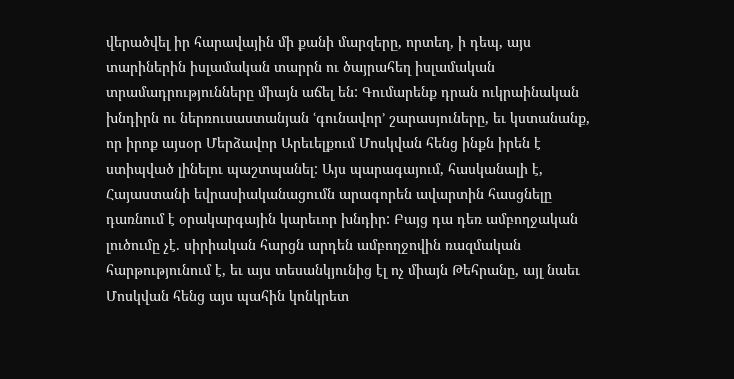վերածվել իր հարավային մի քանի մարզերը, որտեղ, ի դեպ, այս տարիներին իսլամական տարրն ու ծայրահեղ իսլամական տրամադրությունները միայն աճել են: Գումարենք դրան ուկրաինական խնդիրն ու ներռուսաստանյան ՙգունավոր՚ շարասյուները, եւ կստանանք, որ իրոք այսօր Մերձավոր Արեւելքում Մոսկվան հենց ինքն իրեն է ստիպված լինելու պաշտպանել: Այս պարագայում, հասկանալի է, Հայաստանի եվրասիականացումն արագորեն ավարտին հասցնելը դառնում է օրակարգային կարեւոր խնդիր: Բայց դա դեռ ամբողջական լուծումը չէ. սիրիական հարցն արդեն ամբողջովին ռազմական հարթությունում է, եւ այս տեսանկյունից էլ ոչ միայն Թեհրանը, այլ նաեւ Մոսկվան հենց այս պահին կոնկրետ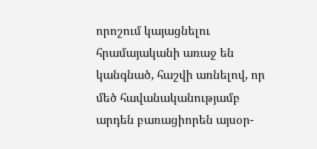որոշում կայացնելու հրամայականի առաջ են կանգնած, հաշվի առնելով, որ մեծ հավանականությամբ արդեն բառացիորեն այսօր-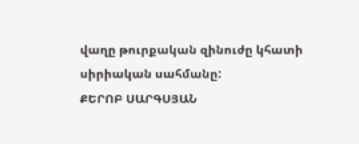վաղը թուրքական զինուժը կհատի սիրիական սահմանը:
ՔԵՐՈԲ ՍԱՐԳՍՅԱՆ